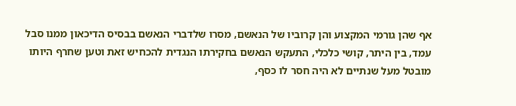אף שהן גורמי המקצוע והן קרוביו של הנאשם, מסרו שלדברי הנאשם בבסיס הדיכאון ממנו סבל עמד, בין היתר, קושי כלכלי, התעקש הנאשם בחקירתו הנגדית להכחיש זאת וטען שחרף היותו מובטל מעל שנתיים לא היה חסר לו כסף,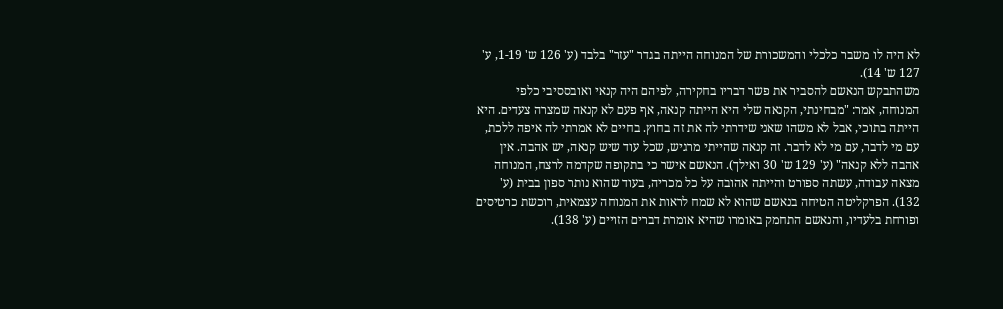לא היה לו משבר כלכלי והמשכורת של המנוחה הייתה בגדר "עזר" בלבד (ע' 126 ש' 1-19, ע' 127 ש' 14).
משהתבקש הנאשם להסביר את פשר דבריו בחקירה, לפיהם היה קנאי ואובססיבי כלפי המנוחה, אמר: "מבחינתי, הקנאה שלי היא הייתה קנאה, אף פעם לא קנאה שמצרה צעדים. היא הייתה בתוכי, אבל לא משהו שאני שידרתי לה את זה בחוץ. בחיים לא אמרתי לה איפה ללכת, עם מי לדבר, עם מי לא לדבר. זה קנאה שהייתי מרגיש, שכל עוד שיש קנאה, יש אהבה. אין אהבה ללא קנאה" (ע' 129 ש' 30 ואילך). הנאשם אישר כי בתקופה שקדמה לרצח, המנוחה מצאה עבודה, עשתה ספורט והייתה אהובה על כל מכריה, בעוד שהוא נותר ספון בבית (ע' 132). הפרקליטה הטיחה בנאשם שהוא לא שמח לראות את המנוחה עצמאית, רוכשת כרטיסים ופורחת בלעדיו, והנאשם התחמק באומרו שהיא אומרת דברים הזויים (ע' 138).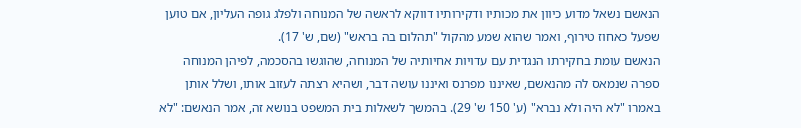הנאשם נשאל מדוע כיוון את מכותיו ודקירותיו דווקא לראשה של המנוחה ולפלג גופה העליון, אם טוען שפעל כאחוז טירוף, ואמר שהוא שמע מהקול "תהלום בה בראש" (שם, ש' 17).
הנאשם עומת בחקירתו הנגדית עם עדויות אחיותיה של המנוחה, שהוגשו בהסכמה, לפיהן המנוחה ספרה שנמאס לה מהנאשם, שאיננו מפרנס ואיננו עושה דבר, ושהיא רצתה לעזוב אותו, ושלל אותן באמרו "לא היה ולא נברא" (ע' 150 ש' 29). בהמשך לשאלות בית המשפט בנושא זה, אמר הנאשם: "לא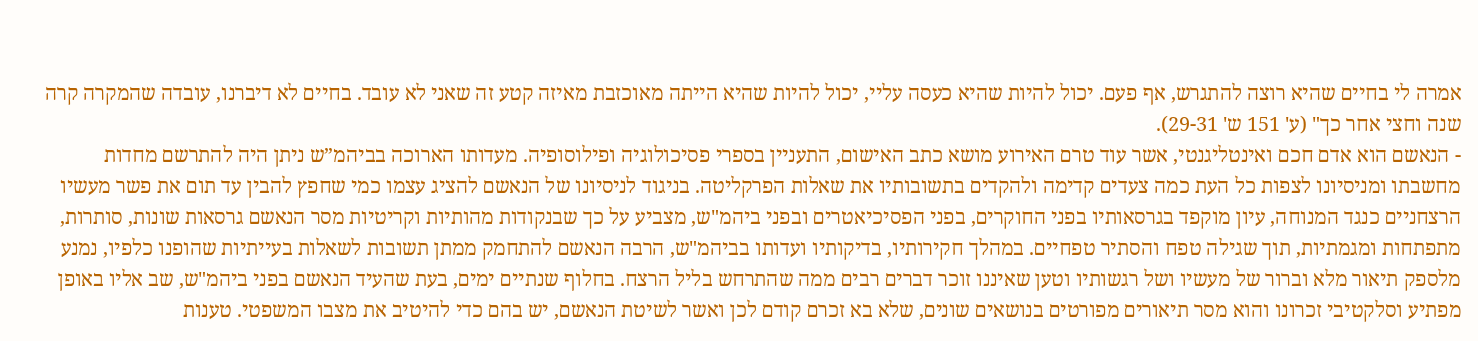אמרה לי בחיים שהיא רוצה להתגרש, אף פעם. יכול להיות שהיא כעסה עליי, יכול להיות שהיא הייתה מאוכזבת מאיזה קטע זה שאני לא עובד. בחיים לא דיברנו, עובדה שהמקרה קרה שנה וחצי אחר כך" (ע' 151 ש' 29-31).
- הנאשם הוא אדם חכם ואינטליגנטי, אשר עוד טרם האירוע מושא כתב האישום, התעניין בספרי פסיכולוגיה ופילוסופיה. מעדותו הארוכה בביהמ”ש ניתן היה להתרשם מחדות מחשבתו ומניסיונו לצפות כל העת כמה צעדים קדימה ולהקדים בתשובותיו את שאלות הפרקליטה. בניגוד לניסיונו של הנאשם להציג עצמו כמי שחפץ להבין עד תום את פשר מעשיו הרצחניים כנגד המנוחה, עיון מוקפד בגרסאותיו בפני החוקרים, בפני הפסיכיאטרים ובפני ביהמ"ש, מצביע על כך שבנקודות מהותיות וקריטיות מסר הנאשם גרסאות שונות, סותרות, מתפתחות ומגמתיות, תוך שגילה טפח והסתיר טפחיים. במהלך חקירותיו, בדיקותיו ועדותו בביהמ"ש, הרבה הנאשם להתחמק ממתן תשובות לשאלות בעייתיות שהופנו כלפיו, נמנע מלספק תיאור מלא וברור של מעשיו ושל רגשותיו וטען שאיננו זוכר דברים רבים ממה שהתרחש בליל הרצח. בחלוף שנתיים ימים, בעת שהעיד הנאשם בפני ביהמ"ש, שב אליו באופן מפתיע וסלקטיבי זכרונו והוא מסר תיאורים מפורטים בנושאים שונים, שלא בא זכרם קודם לכן ואשר לשיטת הנאשם, יש בהם כדי להיטיב את מצבו המשפטי. טענות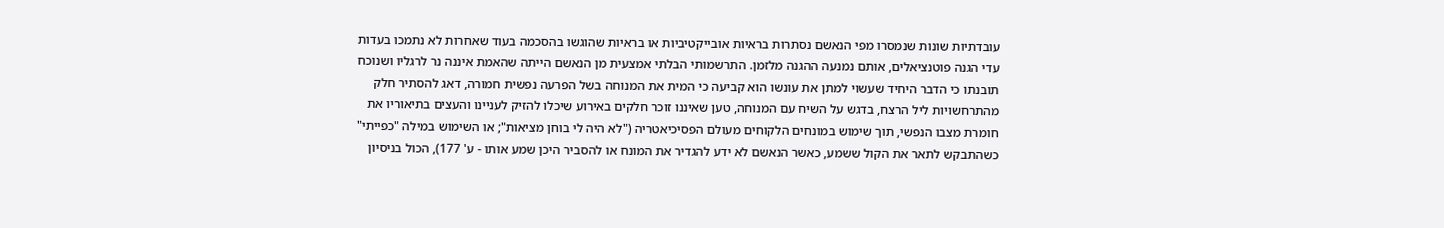עובדתיות שונות שנמסרו מפי הנאשם נסתרות בראיות אובייקטיביות או בראיות שהוגשו בהסכמה בעוד שאחרות לא נתמכו בעדות עדי הגנה פוטנציאלים, אותם נמנעה ההגנה מלזמן. התרשמותי הבלתי אמצעית מן הנאשם הייתה שהאמת איננה נר לרגליו ושנוכח תובנתו כי הדבר היחיד שעשוי למתן את עונשו הוא קביעה כי המית את המנוחה בשל הפרעה נפשית חמורה, דאג להסתיר חלק מהתרחשויות ליל הרצח, בדגש על השיח עם המנוחה, טען שאיננו זוכר חלקים באירוע שיכלו להזיק לעניינו והעצים בתיאוריו את חומרת מצבו הנפשי, תוך שימוש במונחים הלקוחים מעולם הפסיכיאטריה ("לא היה לי בוחן מציאות"; או השימוש במילה "כפייתי" כשהתבקש לתאר את הקול ששמע, כאשר הנאשם לא ידע להגדיר את המונח או להסביר היכן שמע אותו - ע' 177), הכול בניסיון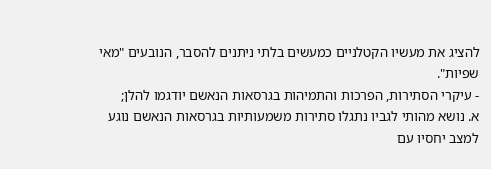להציג את מעשיו הקטלניים כמעשים בלתי ניתנים להסבר, הנובעים "מאי שפיות".
- עיקרי הסתירות, הפרכות והתמיהות בגרסאות הנאשם יודגמו להלן;
א. נושא מהותי לגביו נתגלו סתירות משמעותיות בגרסאות הנאשם נוגע למצב יחסיו עם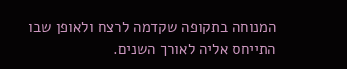המנוחה בתקופה שקדמה לרצח ולאופן שבו התייחס אליה לאורך השנים.